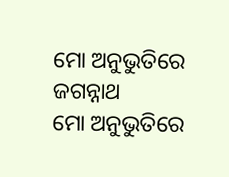ମୋ ଅନୁଭୁତିରେ ଜଗନ୍ନାଥ
ମୋ ଅନୁଭୁତିରେ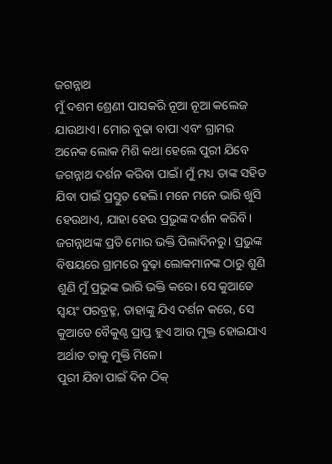ଜଗନ୍ନାଥ
ମୁଁ ଦଶମ ଶ୍ରେଣୀ ପାସକରି ନୂଆ ନୂଆ କଲେଜ ଯାଉଥାଏ। ମୋର ବୁଢା ବାପା ଏବଂ ଗ୍ରାମର ଅନେକ ଲୋକ ମିଶି କଥା ହେଲେ ପୁରୀ ଯିବେ ଜଗନ୍ନାଥ ଦର୍ଶନ କରିବା ପାଇଁ। ମୁଁ ମଧ୍ୟ ତାଙ୍କ ସହିତ ଯିବା ପାଇଁ ପ୍ରସ୍ତୁତ ହେଲି। ମନେ ମନେ ଭାରି ଖୁସି ହେଉଥାଏ, ଯାହା ହେଉ ପ୍ରଭୁଙ୍କ ଦର୍ଶନ କରିବି। ଜଗନ୍ନାଥଙ୍କ ପ୍ରତି ମୋର ଭକ୍ତି ପିଲାଦିନରୁ। ପ୍ରଭୁଙ୍କ ବିଷୟରେ ଗ୍ରାମରେ ବୁଢ଼ା ଲୋକମାନଙ୍କ ଠାରୁ ଶୁଣି ଶୁଣି ମୁଁ ପ୍ରଭୁଙ୍କ ଭାରି ଭକ୍ତି କରେ। ସେ କୁଆଡେ ସ୍ୱୟଂ ପରବ୍ରହ୍ମ, ତାହାଙ୍କୁ ଯିଏ ଦର୍ଶନ କରେ, ସେ କୁଆଡେ ବୈକୁଣ୍ଠ ପ୍ରାପ୍ତ ହୁଏ ଆଉ ମୁକ୍ତ ହୋଇଯାଏ ଅର୍ଥାତ ତାକୁ ମୁକ୍ତି ମିଳେ।
ପୁରୀ ଯିବା ପାଇଁ ଦିନ ଠିକ୍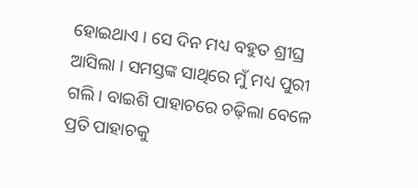ହୋଇଥାଏ । ସେ ଦିନ ମଧ୍ୟ ବହୁତ ଶ୍ରୀଘ୍ର ଆସିଲା । ସମସ୍ତଙ୍କ ସାଥିରେ ମୁଁ ମଧ୍ୟ ପୁରୀ
ଗଲି । ବାଇଶି ପାହାଚରେ ଚଢ଼ିଲା ବେଳେ ପ୍ରତି ପାହାଚକୁ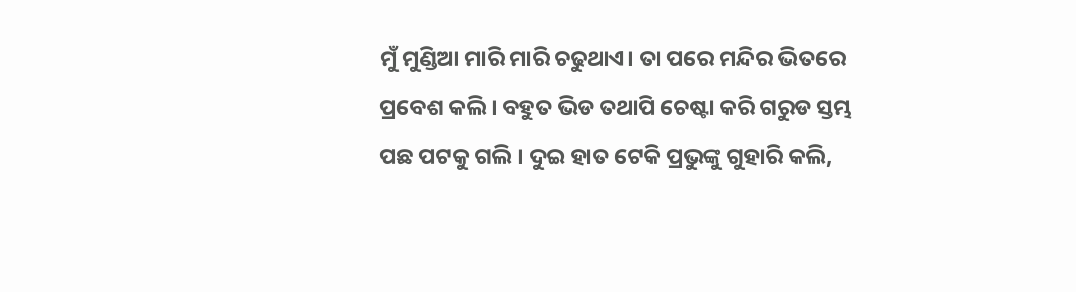ମୁଁ ମୁଣ୍ଡିଆ ମାରି ମାରି ଚଢୁଥାଏ। ତା ପରେ ମନ୍ଦିର ଭିତରେ ପ୍ରବେଶ କଲି । ବହୁତ ଭିଡ ତଥାପି ଚେଷ୍ଟା କରି ଗରୁଡ ସ୍ତମ୍ଭ
ପଛ ପଟକୁ ଗଲି । ଦୁଇ ହାତ ଟେକି ପ୍ରଭୁଙ୍କୁ ଗୁହାରି କଲି,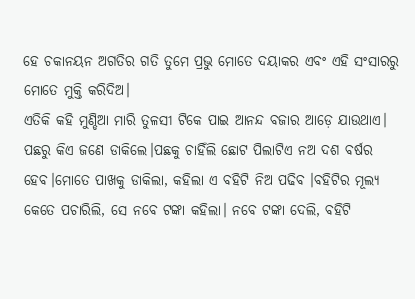ହେ ଚକାନୟନ ଅଗତିର ଗତି ତୁମେ ପ୍ରଭୁ ମୋତେ ଦୟାକର ଏବଂ ଏହି ସଂସାରରୁ ମୋତେ ମୁକ୍ତି କରିଦିଅ।
ଏତିକି କହି ମୁଣ୍ଡିଆ ମାରି ତୁଳସୀ ଟିକେ ପାଇ ଆନନ୍ଦ ବଜାର ଆଡ଼େ ଯାଉଥାଏ। ପଛରୁ କିଏ ଜଣେ ଡାକିଲେ।ପଛକୁ ଚାହିଁଲି ଛୋଟ ପିଲାଟିଏ ନଅ ଦଶ ବର୍ଷର ହେବ।ମୋତେ ପାଖକୁ ଡାକିଲା, କହିଲା ଏ ବହିଟି ନିଅ ପଢିବ ।ବହିଟିର ମୂଲ୍ୟ କେତେ ପଚାରିଲି, ସେ ନବେ ଟଙ୍କା କହିଲା। ନବେ ଟଙ୍କା ଦେଲି, ବହିଟି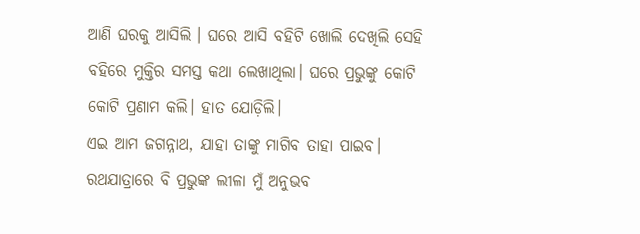ଆଣି ଘରକୁ ଆସିଲି । ଘରେ ଆସି ବହିଟି ଖୋଲି ଦେଖିଲି ସେହି ବହିରେ ମୁକ୍ତିର ସମସ୍ତ କଥା ଲେଖାଥିଲା। ଘରେ ପ୍ରଭୁଙ୍କୁ କୋଟି କୋଟି ପ୍ରଣାମ କଲି। ହାତ ଯୋଡ଼ିଲି।
ଏଇ ଆମ ଜଗନ୍ନାଥ, ଯାହା ତାଙ୍କୁ ମାଗିବ ତାହା ପାଇବ।
ରଥଯାତ୍ରାରେ ବି ପ୍ରଭୁଙ୍କ ଲୀଳା ମୁଁ ଅନୁଭବ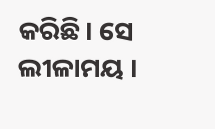କରିଛି। ସେ ଲୀଳାମୟ ।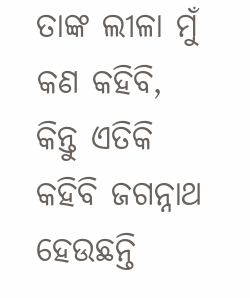ତାଙ୍କ ଲୀଳା ମୁଁ କଣ କହିବି, କିନ୍ତୁ ଏତିକି କହିବି ଜଗନ୍ନାଥ ହେଉଛନ୍ତି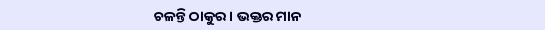ଚଳନ୍ତି ଠାକୁର । ଭକ୍ତର ମାନ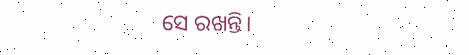ସେ ରଖନ୍ତି।